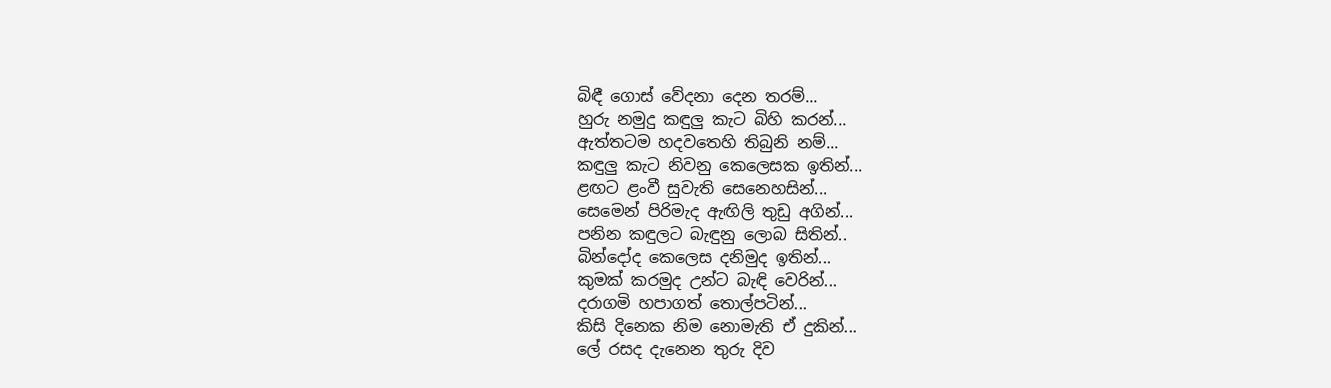බිඳී ගොස් වේදනා දෙන තරම්...
හුරු නමුදු කඳුලු කැට බිහි කරන්...
ඇත්තටම හදවතෙහි තිබුනි නම්...
කඳුලු කැට නිවනු කෙලෙසක ඉතින්...
ළඟට ළංවී සුවැති සෙනෙහසින්...
සෙමෙන් පිරිමැද ඇඟිලි තුඩු අගින්...
පනින කඳුලට බැඳුනු ලොබ සිතින්..
බින්දෝද කෙලෙස දනිමුද ඉතින්...
කුමක් කරමුද උන්ට බැඳි වෙරින්...
දරාගමි හපාගත් තොල්පටින්...
කිසි දිනෙක නිම නොමැති ඒ දුකින්...
ලේ රසද දැනෙන තුරු දිව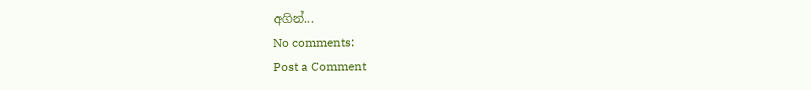අගින්...
No comments:
Post a Comment